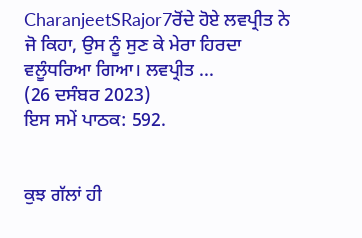CharanjeetSRajor7ਰੋਂਦੇ ਹੋਏ ਲਵਪ੍ਰੀਤ ਨੇ ਜੋ ਕਿਹਾ, ਉਸ ਨੂੰ ਸੁਣ ਕੇ ਮੇਰਾ ਹਿਰਦਾ ਵਲੂੰਧਰਿਆ ਗਿਆ। ਲਵਪ੍ਰੀਤ ...
(26 ਦਸੰਬਰ 2023)
ਇਸ ਸਮੇਂ ਪਾਠਕ: 592.


ਕੁਝ ਗੱਲਾਂ ਹੀ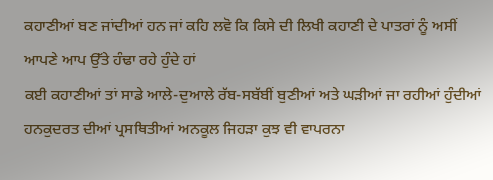ਕਹਾਣੀਆਂ ਬਣ ਜਾਂਦੀਆਂ ਹਨ ਜਾਂ ਕਹਿ ਲਵੋ ਕਿ ਕਿਸੇ ਦੀ ਲਿਖੀ ਕਹਾਣੀ ਦੇ ਪਾਤਰਾਂ ਨੂੰ ਅਸੀਂ ਆਪਣੇ ਆਪ ਉੱਤੇ ਹੰਢਾ ਰਹੇ ਹੁੰਦੇ ਹਾਂ
ਕਈ ਕਹਾਣੀਆਂ ਤਾਂ ਸਾਡੇ ਆਲੇ-ਦੁਆਲੇ ਰੱਬ-ਸਬੱਬੀਂ ਬੁਣੀਆਂ ਅਤੇ ਘੜੀਆਂ ਜਾ ਰਹੀਆਂ ਹੁੰਦੀਆਂ ਹਨਕੁਦਰਤ ਦੀਆਂ ਪ੍ਰਸਥਿਤੀਆਂ ਅਨਕੂਲ ਜਿਹੜਾ ਕੁਝ ਵੀ ਵਾਪਰਨਾ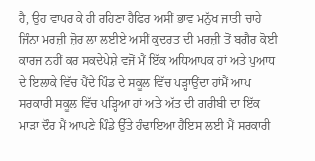ਹੈ, ਉਹ ਵਾਪਰ ਕੇ ਹੀ ਰਹਿਣਾ ਹੈਫਿਰ ਅਸੀਂ ਭਾਵ ਮਨੁੱਖ ਜਾਤੀ ਚਾਹੇ ਜਿੰਨਾ ਮਰਜ਼ੀ ਜ਼ੋਰ ਲਾ ਲਈਏ ਅਸੀਂ ਕੁਦਰਤ ਦੀ ਮਰਜ਼ੀ ਤੋਂ ਬਗੈਰ ਕੋਈ ਕਾਰਜ ਨਹੀਂ ਕਰ ਸਕਦੇਪੇਸ਼ੇ ਵਜੋਂ ਮੈਂ ਇੱਕ ਅਧਿਆਪਕ ਹਾਂ ਅਤੇ ਪੁਆਧ ਦੇ ਇਲਾਕੇ ਵਿੱਚ ਪੈਂਦੇ ਪਿੰਡ ਦੇ ਸਕੂਲ ਵਿੱਚ ਪੜ੍ਹਾਉਂਦਾ ਹਾਂਮੈਂ ਆਪ ਸਰਕਾਰੀ ਸਕੂਲ ਵਿੱਚ ਪੜ੍ਹਿਆ ਹਾਂ ਅਤੇ ਅੱਤ ਦੀ ਗਰੀਬੀ ਦਾ ਇੱਕ ਮਾੜਾ ਦੌਰ ਮੈਂ ਆਪਣੇ ਪਿੰਡੇ ਉੱਤੇ ਹੰਢਾਇਆ ਹੈਇਸ ਲਈ ਮੈਂ ਸਰਕਾਰੀ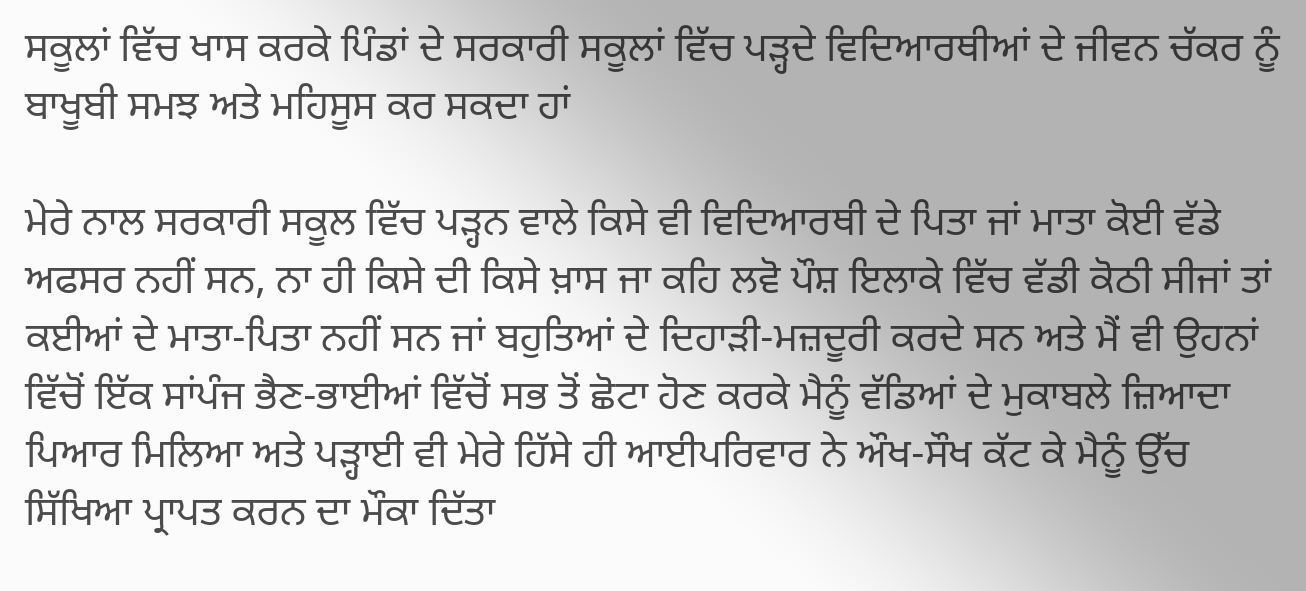ਸਕੂਲਾਂ ਵਿੱਚ ਖਾਸ ਕਰਕੇ ਪਿੰਡਾਂ ਦੇ ਸਰਕਾਰੀ ਸਕੂਲਾਂ ਵਿੱਚ ਪੜ੍ਹਦੇ ਵਿਦਿਆਰਥੀਆਂ ਦੇ ਜੀਵਨ ਚੱਕਰ ਨੂੰ ਬਾਖੂਬੀ ਸਮਝ ਅਤੇ ਮਹਿਸੂਸ ਕਰ ਸਕਦਾ ਹਾਂ

ਮੇਰੇ ਨਾਲ ਸਰਕਾਰੀ ਸਕੂਲ ਵਿੱਚ ਪੜ੍ਹਨ ਵਾਲੇ ਕਿਸੇ ਵੀ ਵਿਦਿਆਰਥੀ ਦੇ ਪਿਤਾ ਜਾਂ ਮਾਤਾ ਕੋਈ ਵੱਡੇ ਅਫਸਰ ਨਹੀਂ ਸਨ, ਨਾ ਹੀ ਕਿਸੇ ਦੀ ਕਿਸੇ ਖ਼ਾਸ ਜਾ ਕਹਿ ਲਵੋ ਪੌਸ਼ ਇਲਾਕੇ ਵਿੱਚ ਵੱਡੀ ਕੋਠੀ ਸੀਜਾਂ ਤਾਂ ਕਈਆਂ ਦੇ ਮਾਤਾ-ਪਿਤਾ ਨਹੀਂ ਸਨ ਜਾਂ ਬਹੁਤਿਆਂ ਦੇ ਦਿਹਾੜੀ-ਮਜ਼ਦੂਰੀ ਕਰਦੇ ਸਨ ਅਤੇ ਮੈਂ ਵੀ ਉਹਨਾਂ ਵਿੱਚੋਂ ਇੱਕ ਸਾਂਪੰਜ ਭੈਣ-ਭਾਈਆਂ ਵਿੱਚੋਂ ਸਭ ਤੋਂ ਛੋਟਾ ਹੋਣ ਕਰਕੇ ਮੈਨੂੰ ਵੱਡਿਆਂ ਦੇ ਮੁਕਾਬਲੇ ਜ਼ਿਆਦਾ ਪਿਆਰ ਮਿਲਿਆ ਅਤੇ ਪੜ੍ਹਾਈ ਵੀ ਮੇਰੇ ਹਿੱਸੇ ਹੀ ਆਈਪਰਿਵਾਰ ਨੇ ਔਖ-ਸੌਖ ਕੱਟ ਕੇ ਮੈਨੂੰ ਉੱਚ ਸਿੱਖਿਆ ਪ੍ਰਾਪਤ ਕਰਨ ਦਾ ਮੌਕਾ ਦਿੱਤਾ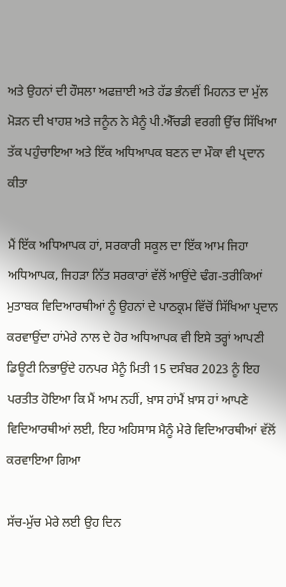ਅਤੇ ਉਹਨਾਂ ਦੀ ਹੌਸਲਾ ਅਫਜ਼ਾਈ ਅਤੇ ਹੱਡ ਭੰਨਵੀਂ ਮਿਹਨਤ ਦਾ ਮੁੱਲ ਮੋੜਨ ਦੀ ਖਾਹਸ਼ ਅਤੇ ਜਨੂੰਨ ਨੇ ਮੈਨੂੰ ਪੀ.ਐੱਚਡੀ ਵਰਗੀ ਉੱਚ ਸਿੱਖਿਆ ਤੱਕ ਪਹੁੰਚਾਇਆ ਅਤੇ ਇੱਕ ਅਧਿਆਪਕ ਬਣਨ ਦਾ ਮੌਕਾ ਵੀ ਪ੍ਰਦਾਨ ਕੀਤਾ

ਮੈਂ ਇੱਕ ਅਧਿਆਪਕ ਹਾਂ, ਸਰਕਾਰੀ ਸਕੂਲ ਦਾ ਇੱਕ ਆਮ ਜਿਹਾ ਅਧਿਆਪਕ, ਜਿਹੜਾ ਨਿੱਤ ਸਰਕਾਰਾਂ ਵੱਲੋਂ ਆਉਂਦੇ ਢੰਗ-ਤਰੀਕਿਆਂ ਮੁਤਾਬਕ ਵਿਦਿਆਰਥੀਆਂ ਨੂੰ ਉਹਨਾਂ ਦੇ ਪਾਠਕ੍ਰਮ ਵਿੱਚੋਂ ਸਿੱਖਿਆ ਪ੍ਰਦਾਨ ਕਰਵਾਉਂਦਾ ਹਾਂਮੇਰੇ ਨਾਲ ਦੇ ਹੋਰ ਅਧਿਆਪਕ ਵੀ ਇਸੇ ਤਰ੍ਹਾਂ ਆਪਣੀ ਡਿਊਟੀ ਨਿਭਾਉਂਦੇ ਹਨਪਰ ਮੈਨੂੰ ਮਿਤੀ 15 ਦਸੰਬਰ 2023 ਨੂੰ ਇਹ ਪਰਤੀਤ ਹੋਇਆ ਕਿ ਮੈਂ ਆਮ ਨਹੀਂ, ਖ਼ਾਸ ਹਾਂਮੈਂ ਖ਼ਾਸ ਹਾਂ ਆਪਣੇ ਵਿਦਿਆਰਥੀਆਂ ਲਈ, ਇਹ ਅਹਿਸਾਸ ਮੈਨੂੰ ਮੇਰੇ ਵਿਦਿਆਰਥੀਆਂ ਵੱਲੋਂ ਕਰਵਾਇਆ ਗਿਆ

ਸੱਚ-ਮੁੱਚ ਮੇਰੇ ਲਈ ਉਹ ਦਿਨ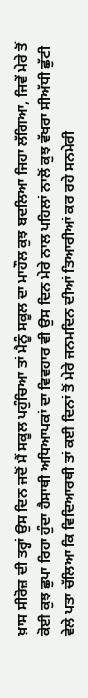ਖ਼ਾਸ ਸੀਰੋਜ਼ ਦੀ ਤਰ੍ਹਾਂ ਉਸ ਦਿਨ ਜਦੋਂ ਮੈਂ ਸਕੂਲ ਪਹੁੰਚਿਆ ਤਾਂ ਮੈਨੂੰ ਸਕੂਲ ਦਾ ਮਾਹੌਲ ਕੁਝ ਬਦਲਿਆ ਜਿਹਾ ਲੱਗਿਆ, ਜਿਵੇਂ ਮੇਰੇ ਤੋਂ ਕੋਈ ਕੁਝ ਛੁਪਾ ਰਿਹਾ ਹੁੰਦਾ ਹੈਸਾਥੀ ਅਧਿਆਪਕਾਂ ਦਾ ਵਿਵਹਾਰ ਵੀ ਉਸ ਦਿਨ ਮੇਰੇ ਨਾਲ ਪਹਿਲਾਂ ਨਾਲੋਂ ਕੁਝ ਵੱਖਰਾ ਸੀਅੱਧੀ ਛੁੱਟੀ ਵੇਲੇ ਪਤਾ ਚੱਲਿਆ ਕਿ ਵਿਦਿਆਰਥੀ ਤਾਂ ਕਈ ਦਿਨਾਂ ਤੋਂ ਮੇਰੇ ਜਨਮਦਿਨ ਦੀਆਂ ਤਿਆਰੀਆਂ ਕਰ ਰਹੇ ਸਨਮੇਰੀ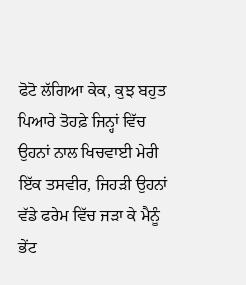ਫੋਟੋ ਲੱਗਿਆ ਕੇਕ, ਕੁਝ ਬਹੁਤ ਪਿਆਰੇ ਤੋਹਫ਼ੇ ਜਿਨ੍ਹਾਂ ਵਿੱਚ ਉਹਨਾਂ ਨਾਲ ਖਿਚਵਾਈ ਮੇਰੀ ਇੱਕ ਤਸਵੀਰ, ਜਿਹੜੀ ਉਹਨਾਂ ਵੱਡੇ ਫਰੇਮ ਵਿੱਚ ਜੜਾ ਕੇ ਮੈਨੂੰ ਭੇਂਟ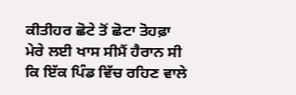ਕੀਤੀਹਰ ਛੋਟੇ ਤੋਂ ਛੋਟਾ ਤੋਹਫ਼ਾ ਮੇਰੇ ਲਈ ਖਾਸ ਸੀਮੈਂ ਹੈਰਾਨ ਸੀ ਕਿ ਇੱਕ ਪਿੰਡ ਵਿੱਚ ਰਹਿਣ ਵਾਲੇ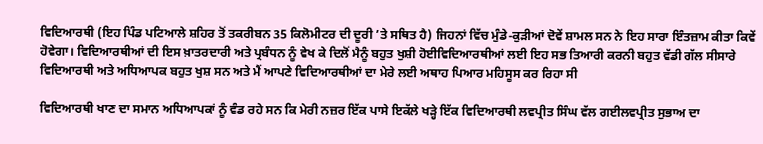ਵਿਦਿਆਰਥੀ (ਇਹ ਪਿੰਡ ਪਟਿਆਲੇ ਸ਼ਹਿਰ ਤੋਂ ਤਕਰੀਬਨ 35 ਕਿਲੋਮੀਟਰ ਦੀ ਦੂਰੀ ’ਤੇ ਸਥਿਤ ਹੈ) ਜਿਹਨਾਂ ਵਿੱਚ ਮੁੰਡੇ-ਕੁੜੀਆਂ ਦੋਵੇਂ ਸ਼ਾਮਲ ਸਨ ਨੇ ਇਹ ਸਾਰਾ ਇੰਤਜ਼ਾਮ ਕੀਤਾ ਕਿਵੇਂ ਹੋਵੇਗਾ। ਵਿਦਿਆਰਥੀਆਂ ਦੀ ਇਸ ਖ਼ਾਤਰਦਾਰੀ ਅਤੇ ਪ੍ਰਬੰਧਨ ਨੂੰ ਵੇਖ ਕੇ ਦਿਲੋਂ ਮੈਨੂੰ ਬਹੁਤ ਖੁਸ਼ੀ ਹੋਈਵਿਦਿਆਰਥੀਆਂ ਲਈ ਇਹ ਸਭ ਤਿਆਰੀ ਕਰਨੀ ਬਹੁਤ ਵੱਡੀ ਗੱਲ ਸੀਸਾਰੇ ਵਿਦਿਆਰਥੀ ਅਤੇ ਅਧਿਆਪਕ ਬਹੁਤ ਖੁਸ਼ ਸਨ ਅਤੇ ਮੈਂ ਆਪਣੇ ਵਿਦਿਆਰਥੀਆਂ ਦਾ ਮੇਰੇ ਲਈ ਅਥਾਹ ਪਿਆਰ ਮਹਿਸੂਸ ਕਰ ਰਿਹਾ ਸੀ

ਵਿਦਿਆਰਥੀ ਖਾਣ ਦਾ ਸਮਾਨ ਅਧਿਆਪਕਾਂ ਨੂੰ ਵੰਡ ਰਹੇ ਸਨ ਕਿ ਮੇਰੀ ਨਜ਼ਰ ਇੱਕ ਪਾਸੇ ਇਕੱਲੇ ਖੜ੍ਹੇ ਇੱਕ ਵਿਦਿਆਰਥੀ ਲਵਪ੍ਰੀਤ ਸਿੰਘ ਵੱਲ ਗਈਲਵਪ੍ਰੀਤ ਸੁਭਾਅ ਦਾ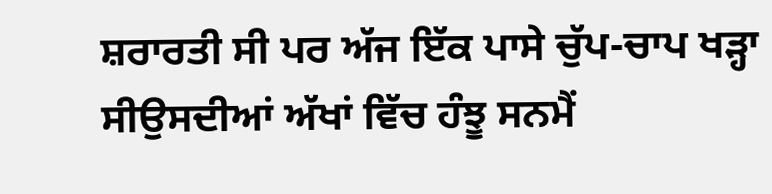ਸ਼ਰਾਰਤੀ ਸੀ ਪਰ ਅੱਜ ਇੱਕ ਪਾਸੇ ਚੁੱਪ-ਚਾਪ ਖੜ੍ਹਾ ਸੀਉਸਦੀਆਂ ਅੱਖਾਂ ਵਿੱਚ ਹੰਝੂ ਸਨਮੈਂ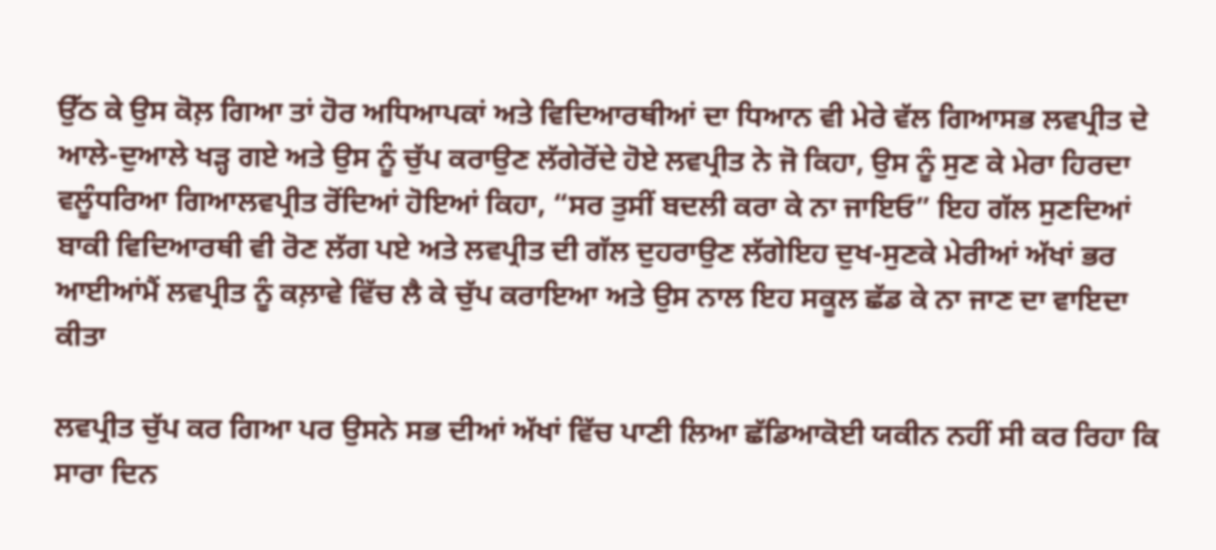ਉੱਠ ਕੇ ਉਸ ਕੋਲ਼ ਗਿਆ ਤਾਂ ਹੋਰ ਅਧਿਆਪਕਾਂ ਅਤੇ ਵਿਦਿਆਰਥੀਆਂ ਦਾ ਧਿਆਨ ਵੀ ਮੇਰੇ ਵੱਲ ਗਿਆਸਭ ਲਵਪ੍ਰੀਤ ਦੇ ਆਲੇ-ਦੁਆਲੇ ਖੜ੍ਹ ਗਏ ਅਤੇ ਉਸ ਨੂੰ ਚੁੱਪ ਕਰਾਉਣ ਲੱਗੇਰੋਂਦੇ ਹੋਏ ਲਵਪ੍ਰੀਤ ਨੇ ਜੋ ਕਿਹਾ, ਉਸ ਨੂੰ ਸੁਣ ਕੇ ਮੇਰਾ ਹਿਰਦਾ ਵਲੂੰਧਰਿਆ ਗਿਆਲਵਪ੍ਰੀਤ ਰੋਂਦਿਆਂ ਹੋਇਆਂ ਕਿਹਾ, “ਸਰ ਤੁਸੀਂ ਬਦਲੀ ਕਰਾ ਕੇ ਨਾ ਜਾਇਓ” ਇਹ ਗੱਲ ਸੁਣਦਿਆਂ ਬਾਕੀ ਵਿਦਿਆਰਥੀ ਵੀ ਰੋਣ ਲੱਗ ਪਏ ਅਤੇ ਲਵਪ੍ਰੀਤ ਦੀ ਗੱਲ ਦੁਹਰਾਉਣ ਲੱਗੇਇਹ ਦੁਖ-ਸੁਣਕੇ ਮੇਰੀਆਂ ਅੱਖਾਂ ਭਰ ਆਈਆਂਮੈਂ ਲਵਪ੍ਰੀਤ ਨੂੰ ਕਲ਼ਾਵੇ ਵਿੱਚ ਲੈ ਕੇ ਚੁੱਪ ਕਰਾਇਆ ਅਤੇ ਉਸ ਨਾਲ ਇਹ ਸਕੂਲ ਛੱਡ ਕੇ ਨਾ ਜਾਣ ਦਾ ਵਾਇਦਾ ਕੀਤਾ

ਲਵਪ੍ਰੀਤ ਚੁੱਪ ਕਰ ਗਿਆ ਪਰ ਉਸਨੇ ਸਭ ਦੀਆਂ ਅੱਖਾਂ ਵਿੱਚ ਪਾਣੀ ਲਿਆ ਛੱਡਿਆਕੋਈ ਯਕੀਨ ਨਹੀਂ ਸੀ ਕਰ ਰਿਹਾ ਕਿ ਸਾਰਾ ਦਿਨ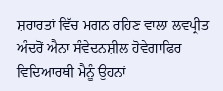ਸ਼ਰਾਰਤਾਂ ਵਿੱਚ ਮਗਨ ਰਹਿਣ ਵਾਲਾ ਲਵਪ੍ਰੀਤ ਅੰਦਰੋਂ ਐਨਾ ਸੰਵੇਦਨਸ਼ੀਲ ਹੋਵੇਗਾਫਿਰ ਵਿਦਿਆਰਥੀ ਮੈਨੂੰ ਉਹਨਾਂ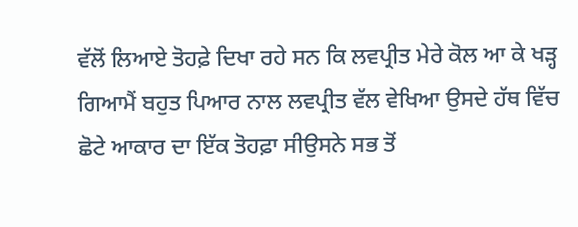ਵੱਲੋਂ ਲਿਆਏ ਤੋਹਫ਼ੇ ਦਿਖਾ ਰਹੇ ਸਨ ਕਿ ਲਵਪ੍ਰੀਤ ਮੇਰੇ ਕੋਲ ਆ ਕੇ ਖੜ੍ਹ ਗਿਆਮੈਂ ਬਹੁਤ ਪਿਆਰ ਨਾਲ ਲਵਪ੍ਰੀਤ ਵੱਲ ਵੇਖਿਆ ਉਸਦੇ ਹੱਥ ਵਿੱਚ ਛੋਟੇ ਆਕਾਰ ਦਾ ਇੱਕ ਤੋਹਫ਼ਾ ਸੀਉਸਨੇ ਸਭ ਤੋਂ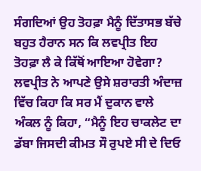ਸੰਗਦਿਆਂ ਉਹ ਤੋਹਫ਼ਾ ਮੈਨੂੰ ਦਿੱਤਾਸਭ ਬੱਚੇ ਬਹੁਤ ਹੈਰਾਨ ਸਨ ਕਿ ਲਵਪ੍ਰੀਤ ਇਹ ਤੋਹਫ਼ਾ ਲੈ ਕੇ ਕਿੱਥੋਂ ਆਇਆ ਹੋਵੇਗਾ? ਲਵਪ੍ਰੀਤ ਨੇ ਆਪਣੇ ਉਸੇ ਸ਼ਰਾਰਤੀ ਅੰਦਾਜ਼ ਵਿੱਚ ਕਿਹਾ ਕਿ ਸਰ ਮੈਂ ਦੁਕਾਨ ਵਾਲੇ ਅੰਕਲ ਨੂੰ ਕਿਹਾ, “ਮੈਨੂੰ ਇਹ ਚਾਕਲੇਟ ਦਾ ਡੱਬਾ ਜਿਸਦੀ ਕੀਮਤ ਸੌ ਰੁਪਏ ਸੀ ਦੇ ਦਿਓ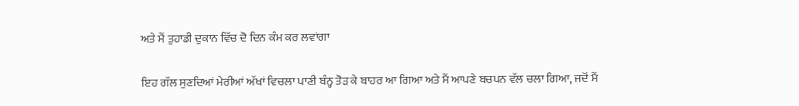ਅਤੇ ਮੈਂ ਤੁਹਾਡੀ ਦੁਕਾਨ ਵਿੱਚ ਦੋ ਦਿਨ ਕੰਮ ਕਰ ਲਵਾਂਗਾ

ਇਹ ਗੱਲ ਸੁਣਦਿਆਂ ਮੇਰੀਆਂ ਅੱਖਾਂ ਵਿਚਲਾ ਪਾਣੀ ਬੰਨ੍ਹ ਤੋੜ ਕੇ ਬਾਹਰ ਆ ਗਿਆ ਅਤੇ ਮੈਂ ਆਪਣੇ ਬਚਪਨ ਵੱਲ ਚਲਾ ਗਿਆ, ਜਦੋਂ ਮੈਂ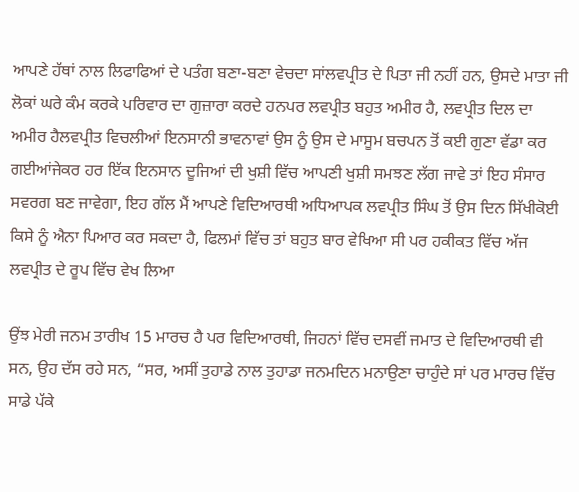ਆਪਣੇ ਹੱਥਾਂ ਨਾਲ ਲਿਫਾਫਿਆਂ ਦੇ ਪਤੰਗ ਬਣਾ-ਬਣਾ ਵੇਚਦਾ ਸਾਂਲਵਪ੍ਰੀਤ ਦੇ ਪਿਤਾ ਜੀ ਨਹੀਂ ਹਨ, ਉਸਦੇ ਮਾਤਾ ਜੀ ਲੋਕਾਂ ਘਰੇ ਕੰਮ ਕਰਕੇ ਪਰਿਵਾਰ ਦਾ ਗੁਜ਼ਾਰਾ ਕਰਦੇ ਹਨਪਰ ਲਵਪ੍ਰੀਤ ਬਹੁਤ ਅਮੀਰ ਹੈ, ਲਵਪ੍ਰੀਤ ਦਿਲ ਦਾ ਅਮੀਰ ਹੈਲਵਪ੍ਰੀਤ ਵਿਚਲੀਆਂ ਇਨਸਾਨੀ ਭਾਵਨਾਵਾਂ ਉਸ ਨੂੰ ਉਸ ਦੇ ਮਾਸੂਮ ਬਚਪਨ ਤੋਂ ਕਈ ਗੁਣਾ ਵੱਡਾ ਕਰ ਗਈਆਂਜੇਕਰ ਹਰ ਇੱਕ ਇਨਸਾਨ ਦੂਜਿਆਂ ਦੀ ਖੁਸ਼ੀ ਵਿੱਚ ਆਪਣੀ ਖੁਸ਼ੀ ਸਮਝਣ ਲੱਗ ਜਾਵੇ ਤਾਂ ਇਹ ਸੰਸਾਰ ਸਵਰਗ ਬਣ ਜਾਵੇਗਾ, ਇਹ ਗੱਲ ਮੈਂ ਆਪਣੇ ਵਿਦਿਆਰਥੀ ਅਧਿਆਪਕ ਲਵਪ੍ਰੀਤ ਸਿੰਘ ਤੋਂ ਉਸ ਦਿਨ ਸਿੱਖੀਕੋਈ ਕਿਸੇ ਨੂੰ ਐਨਾ ਪਿਆਰ ਕਰ ਸਕਦਾ ਹੈ, ਫਿਲਮਾਂ ਵਿੱਚ ਤਾਂ ਬਹੁਤ ਬਾਰ ਵੇਖਿਆ ਸੀ ਪਰ ਹਕੀਕਤ ਵਿੱਚ ਅੱਜ ਲਵਪ੍ਰੀਤ ਦੇ ਰੂਪ ਵਿੱਚ ਵੇਖ ਲਿਆ

ਉਂਝ ਮੇਰੀ ਜਨਮ ਤਾਰੀਖ 15 ਮਾਰਚ ਹੈ ਪਰ ਵਿਦਿਆਰਥੀ, ਜਿਹਨਾਂ ਵਿੱਚ ਦਸਵੀਂ ਜਮਾਤ ਦੇ ਵਿਦਿਆਰਥੀ ਵੀ ਸਨ, ਉਹ ਦੱਸ ਰਹੇ ਸਨ, “ਸਰ, ਅਸੀਂ ਤੁਹਾਡੇ ਨਾਲ ਤੁਹਾਡਾ ਜਨਮਦਿਨ ਮਨਾਉਣਾ ਚਾਹੁੰਦੇ ਸਾਂ ਪਰ ਮਾਰਚ ਵਿੱਚ ਸਾਡੇ ਪੱਕੇ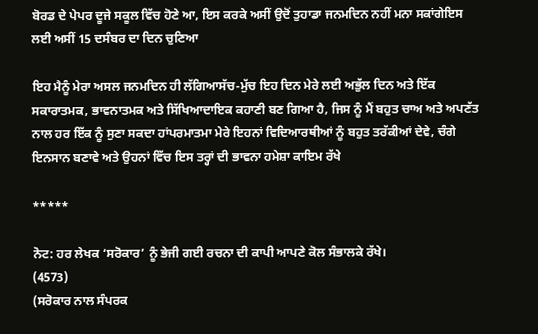ਬੋਰਡ ਦੇ ਪੇਪਰ ਦੂਜੇ ਸਕੂਲ ਵਿੱਚ ਹੋਣੇ ਆ, ਇਸ ਕਰਕੇ ਅਸੀਂ ਉਦੋਂ ਤੁਹਾਡਾ ਜਨਮਦਿਨ ਨਹੀਂ ਮਨਾ ਸਕਾਂਗੇਇਸ ਲਈ ਅਸੀਂ 15 ਦਸੰਬਰ ਦਾ ਦਿਨ ਚੁਣਿਆ

ਇਹ ਮੈਨੂੰ ਮੇਰਾ ਅਸਲ ਜਨਮਦਿਨ ਹੀ ਲੱਗਿਆਸੱਚ-ਮੁੱਚ ਇਹ ਦਿਨ ਮੇਰੇ ਲਈ ਅਭੁੱਲ ਦਿਨ ਅਤੇ ਇੱਕ ਸਕਾਰਾਤਮਕ, ਭਾਵਨਾਤਮਕ ਅਤੇ ਸਿੱਖਿਆਦਾਇਕ ਕਹਾਣੀ ਬਣ ਗਿਆ ਹੈ, ਜਿਸ ਨੂੰ ਮੈਂ ਬਹੁਤ ਚਾਅ ਅਤੇ ਅਪਣੱਤ ਨਾਲ ਹਰ ਇੱਕ ਨੂੰ ਸੁਣਾ ਸਕਦਾ ਹਾਂਪਰਮਾਤਮਾ ਮੇਰੇ ਇਹਨਾਂ ਵਿਦਿਆਰਥੀਆਂ ਨੂੰ ਬਹੁਤ ਤਰੱਕੀਆਂ ਦੇਵੇ, ਚੰਗੇ ਇਨਸਾਨ ਬਣਾਵੇ ਅਤੇ ਉਹਨਾਂ ਵਿੱਚ ਇਸ ਤਰ੍ਹਾਂ ਦੀ ਭਾਵਨਾ ਹਮੇਸ਼ਾ ਕਾਇਮ ਰੱਖੇ

*****

ਨੋਟ: ਹਰ ਲੇਖਕ ‘ਸਰੋਕਾਰ’ ਨੂੰ ਭੇਜੀ ਗਈ ਰਚਨਾ ਦੀ ਕਾਪੀ ਆਪਣੇ ਕੋਲ ਸੰਭਾਲਕੇ ਰੱਖੇ।
(4573)
(ਸਰੋਕਾਰ ਨਾਲ ਸੰਪਰਕ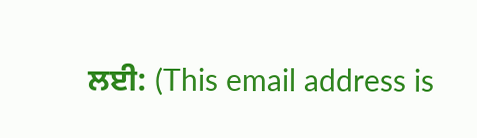ਲਈ: (This email address is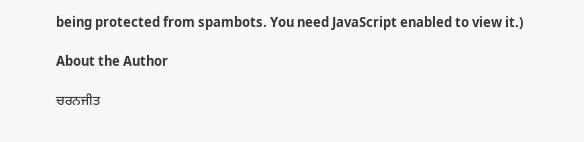being protected from spambots. You need JavaScript enabled to view it.)

About the Author

ਚਰਨਜੀਤ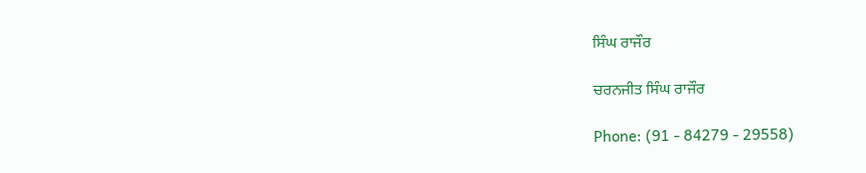ਸਿੰਘ ਰਾਜੌਰ

ਚਰਨਜੀਤ ਸਿੰਘ ਰਾਜੌਰ

Phone: (91 - 84279 - 29558)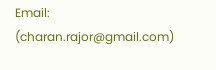Email: (charan.rajor@gmail.com)